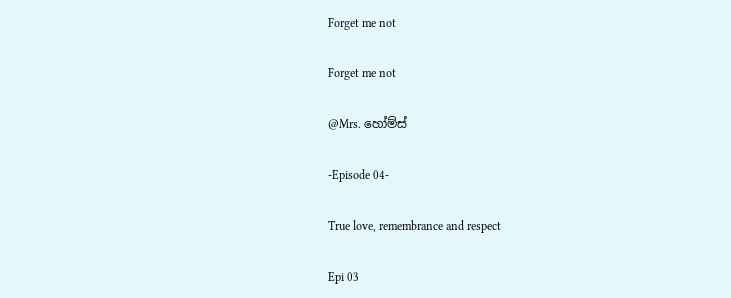Forget me not

Forget me not

@Mrs. හෝම්ස්

-Episode 04-

True love, remembrance and respect

Epi 03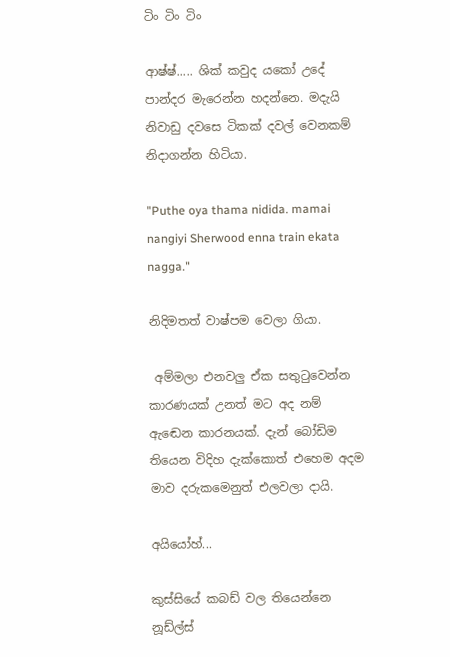ටිං ටිං ටිං

ආෂ්ෂ්..... ශික් කවුද යකෝ උදේ පාන්දර මැරෙන්න හදන්නෙ. මදැයි නිවාඩු දවසෙ ටිකක් දවල් වෙනකම් නිදාගන්න හිටියා.

"Puthe oya thama nidida. mamai nangiyi Sherwood enna train ekata nagga."

නිදිමතත් වාෂ්පම වෙලා ගියා.

 අම්මලා එනවලු ඒක සතුටුවෙන්න කාරණයක් උනත් මට අද නම් ඇඬෙන කාරනයක්. දැන් බෝඩිම තියෙන විදිහ දැක්කොත් එහෙම අදම මාව දරුකමෙනුත් එලවලා දායි.

අයියෝහ්...

කුස්සියේ කබඩ් වල තියෙන්නෙ නූඩ්ල්ස්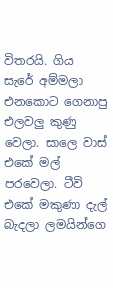විතරයි. ගිය සැරේ අම්මලා එනකොට ගෙනාපු එලවලු කුණු වෙලා. සාලෙ වාස් එකේ මල් පරවෙලා. ටීවි එකේ මකුණා දැල් බැදලා ලමයින්ගෙ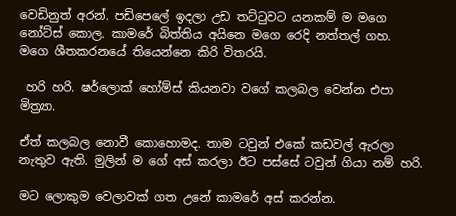වෙඩිනුත් අරන්. පඩිපෙලේ ඉදලා උඩ තට්ටුවට යනකම් ම මගෙ නෝට්ස් කොල. කාමරේ බිත්තිය අයිනෙ මගෙ රෙදි නත්තල් ගහ. මගෙ ශීතකරනයේ තියෙන්නෙ කිරි විතරයි.

 හරි හරි. ෂර්ලොක් හෝම්ස් කියනවා වගේ කලබල වෙන්න එපා මිත්‍ර්‍යා.

ඒත් කලබල නොවී කොහොමද. තාම ටවුන් එකේ කඩවල් ඇරලා නැතුව ඇති. මුලින් ම ගේ අස් කරලා ඊට පස්සේ ටවුන් ගියා නම් හරි.

මට ලොකුම වෙලාවක් ගත උනේ කාමරේ අස් කරන්න.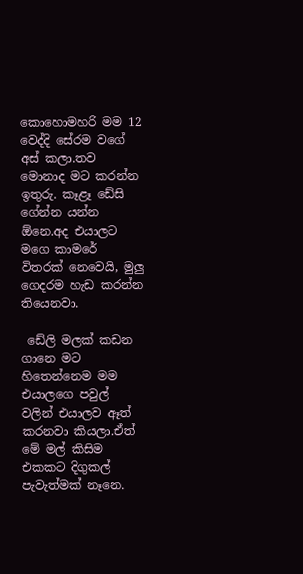කොහොමහරි මම 12 වෙද්දි සේරම වගේ අස් කලා.තව මොනාද මට කරන්න ඉතුරු. කෑළෑ ඩේසි ගේන්න යන්න ඕනෙ.අද එයාලට මගෙ කාමරේ විතරක් නෙවෙයි, මුලු ගෙදරම හැඩ කරන්න තියෙනවා.

 ඩේලි මලක් කඩන ගානෙ මට හිතෙන්නෙම මම එයාලගෙ පවුල් වලින් එයාලව ඈත් කරනවා කියලා.ඒත් මේ මල් කිසිම එකකට දිගුකල් පැවැත්මක් නෑනෙ.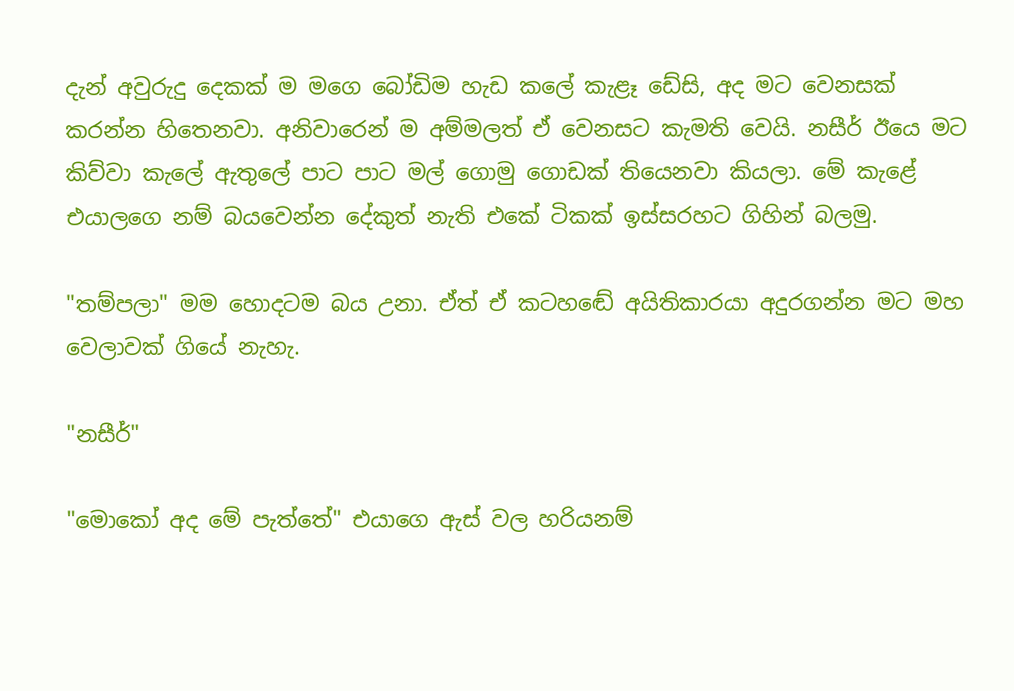දැන් අවුරුදු දෙකක් ම මගෙ බෝඩිම හැඩ කලේ කැළෑ ඩේසි, අද මට වෙනසක් කරන්න හිතෙනවා. අනිවාරෙන් ම අම්මලත් ඒ වෙනසට කැමති වෙයි. නසීර් ඊයෙ මට කිව්වා කැලේ ඇතුලේ පාට පාට මල් ගොමු ගොඩක් තියෙනවා කියලා. මේ කැළේ එයාලගෙ නම් බයවෙන්න දේකුත් නැති එකේ ටිකක් ඉස්සරහට ගිහින් බලමු.

"තම්පලා" මම හොදටම බය උනා. ඒත් ඒ කටහඬේ අයිතිකාරයා අදුරගන්න මට මහ වෙලාවක් ගියේ නැහැ.

"නසීර්"

"මොකෝ අද මේ පැත්තේ" එයාගෙ ඇස් වල හරියනම්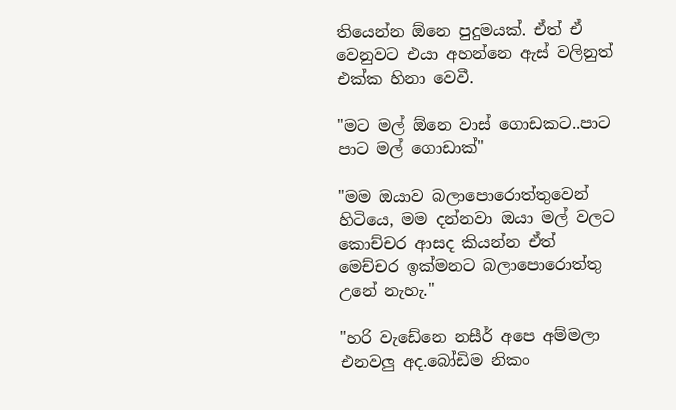තියෙන්න ඕනෙ පුදුමයක්. ඒත් ඒ වෙනුවට එයා අහන්නෙ ඇස් වලිනුත් එක්ක හිනා වෙවී.

"මට මල් ඕනෙ වාස් ගොඩකට..පාට පාට මල් ගොඩාක්"

"මම ඔයාව බලාපොරොත්තුවෙන් හිටියෙ, මම දන්නවා ඔයා මල් වලට කොච්චර ආසද කියන්න ඒත් මෙච්චර ඉක්මනට බලාපොරොත්තු උනේ නැහැ."

"හරි වැඩේනෙ නසීර් අපෙ අම්මලා එනවලු අද.බෝඩිම නිකං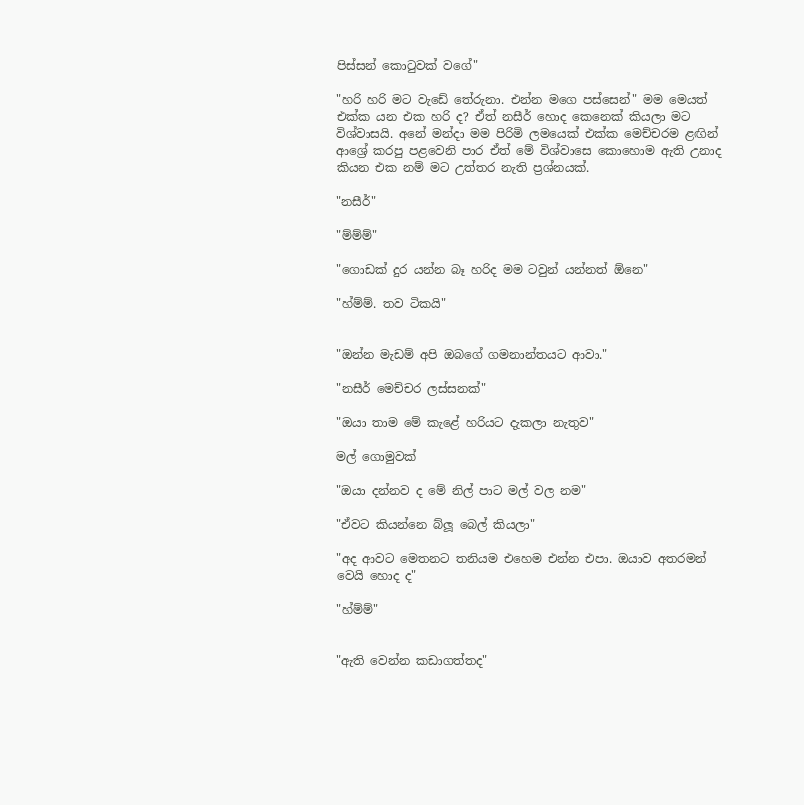පිස්සන් කොටුවක් වගේ"

"හරි හරි මට වැඩේ තේරුනා. එන්න මගෙ පස්සෙන්" මම මෙයත් එක්ක යන එක හරි ද? ඒත් නසීර් හොද කෙනෙක් කියලා මට විශ්වාසයි. අනේ මන්දා මම පිරිමි ලමයෙක් එක්ක මෙච්චරම ළඟින් ආශ්‍රේ කරපු පළවෙනි පාර ඒත් මේ විශ්වාසෙ කොහොම ඇති උනාද කියන එක නම් මට උත්තර නැති ප්‍රශ්නයක්.

"නසීර්"

"ම්ම්ම්"

"ගොඩක් දුර යන්න බෑ හරිද මම ටවුන් යන්නත් ඕනෙ"

"හ්ම්ම්. තව ටිකයි"


"ඔන්න මැඩම් අපි ඔබගේ ගමනාන්තයට ආවා."

"නසීර් මෙච්චර ලස්සනක්"

"ඔයා තාම මේ කැළේ හරියට දැකලා නැතුව"

මල් ගොමුවක්

"ඔයා දන්නව ද මේ නිල් පාට මල් වල නම"

"ඒවට කියන්නෙ බ්ලූ බෙල් කියලා"

"අද ආවට මෙතනට තනියම එහෙම එන්න එපා. ඔයාව අතරමන් වෙයි හොද ද"

"හ්ම්ම්"


"ඇති වෙන්න කඩාගත්තද"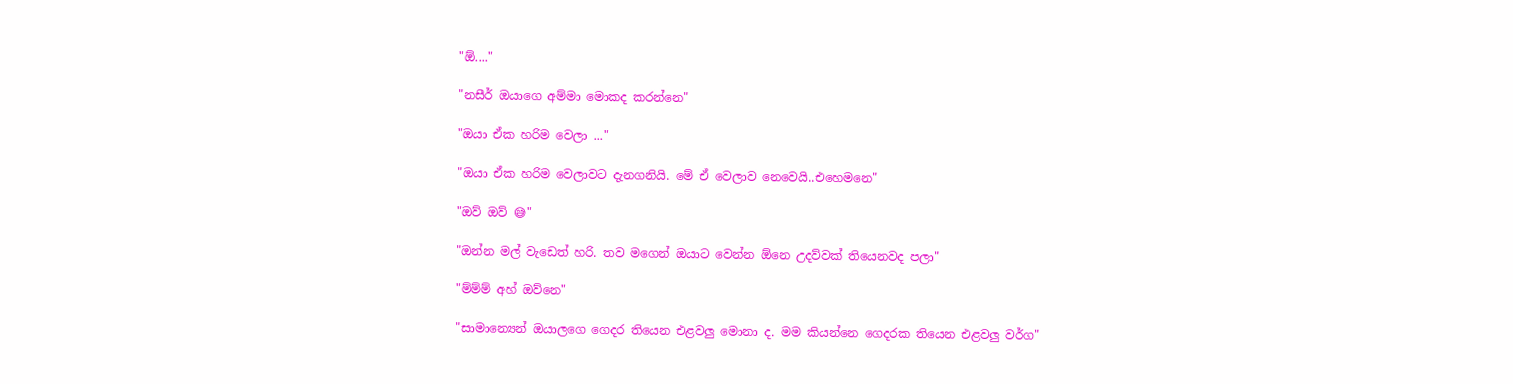"ඕ...."

"නසීර් ඔයාගෙ අම්මා මොකද කරන්නෙ"

"ඔයා ඒක හරිම වෙලා ..."

"ඔයා ඒක හරිම වෙලාවට දැනගනියි. මේ ඒ වෙලාව නෙවෙයි..එහෙමනෙ"

"ඔව් ඔව් 😅"

"ඔන්න මල් වැඩෙත් හරි. තව මගෙන් ඔයාට වෙන්න ඕනෙ උදව්වක් තියෙනවද පලා"

"ම්ම්ම් අහ් ඔව්නෙ"

"සාමාන්‍යෙන් ඔයාලගෙ ගෙදර තියෙන එළවලු මොනා ද. මම කියන්නෙ ගෙදරක තියෙන එළවලු වර්ග"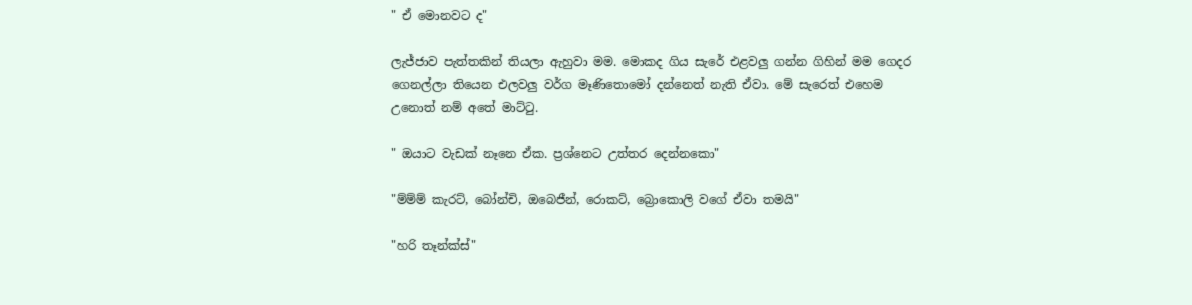" ඒ මොනවට ද"

ලැජ්ජාව පැත්තකින් තියලා ඇහුවා මම. මොකද ගිය සැරේ එළවලු ගන්න ගිහින් මම ගෙදර ගෙනල්ලා තියෙන එලවලු වර්ග මෑණිතොමෝ දන්නෙත් නැති ඒවා. මේ සැරෙත් එහෙම උනොත් නම් අතේ මාට්ටු.

" ඔයාට වැඩක් නෑනෙ ඒක. ප්‍රශ්නෙට උත්තර දෙන්නකො"

"ම්ම්ම් කැරට්, බෝන්චි, ඔබෙජීන්, රොකට්, බ්‍රොකොලි වගේ ඒවා තමයි"

"හරි තෑන්ක්ස්"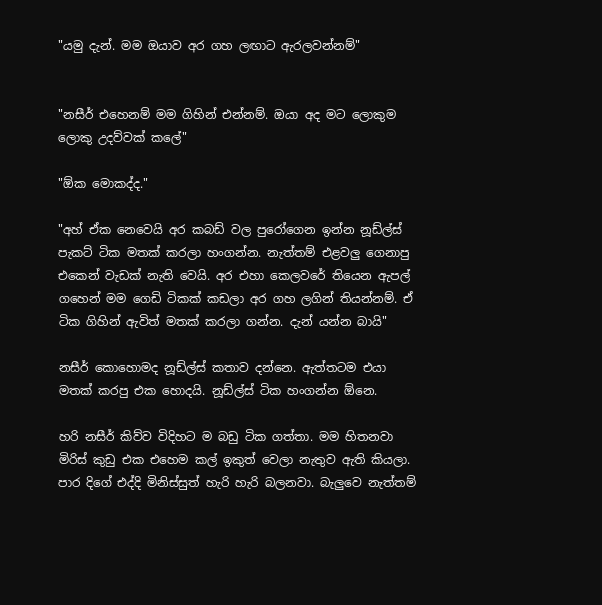"යමු දැන්. මම ඔයාව අර ගහ ලඟාට ඇරලවන්නම්"


"නසීර් එහෙනම් මම ගිහින් එන්නම්. ඔයා අද මට ලොකුම ලොකු උදව්වක් කලේ"

"ඕක මොකද්ද."

"අහ් ඒක නෙවෙයි අර කබඩ් වල පුරෝගෙන ඉන්න නූඩ්ල්ස් පැකට් ටික මතක් කරලා හංගන්න. නැත්තම් එළවලු ගෙනාපු එකෙන් වැඩක් නැති වෙයි. අර එහා කෙලවරේ තියෙන ඇපල් ගහෙන් මම ගෙඩි ටිකක් කඩලා අර ගහ ලගින් තියන්නම්. ඒ ටික ගිහින් ඇවිත් මතක් කරලා ගන්න. දැන් යන්න බායි"

නසීර් කොහොමද නූඩ්ල්ස් කතාව දන්නෙ. ඇත්තටම එයා මතක් කරපු එක හොදයි. නූඩ්ල්ස් ටික හංගන්න ඕනෙ.

හරි නසීර් කිව්ව විදිහට ම බඩු ටික ගත්තා. මම හිතනවා මිරිස් කුඩු එක එහෙම කල් ඉකුත් වෙලා නැතුව ඇති කියලා. පාර දිගේ එද්දි මිනිස්සුත් හැරි හැරි බලනවා. බැලුවෙ නැත්තම්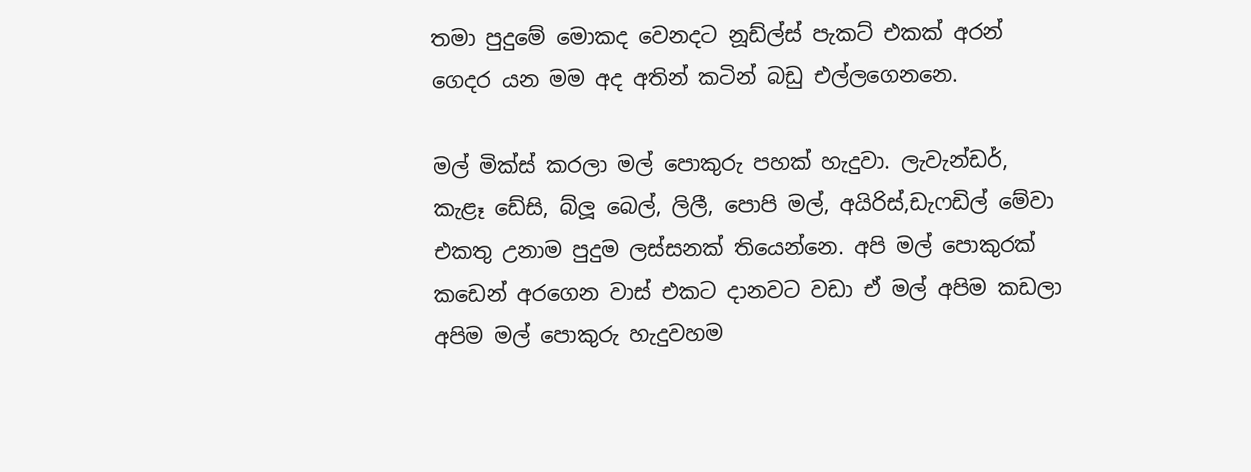තමා පුදුමේ මොකද වෙනදට නූඩ්ල්ස් පැකට් එකක් අරන් ගෙදර යන මම අද අතින් කටින් බඩු එල්ලගෙනනෙ.

මල් මික්ස් කරලා මල් පොකුරු පහක් හැදුවා. ලැවැන්ඩර්, කැළෑ ඩේසි, බ්ලූ බෙල්, ලිලී, පොපි මල්, අයිරිස්,ඩැෆඩිල් මේවා එකතු උනාම පුදුම ලස්සනක් තියෙන්නෙ. අපි මල් පොකුරක් කඩෙන් අරගෙන වාස් එකට දානවට වඩා ඒ මල් අපිම කඩලා අපිම මල් පොකුරු හැදුවහම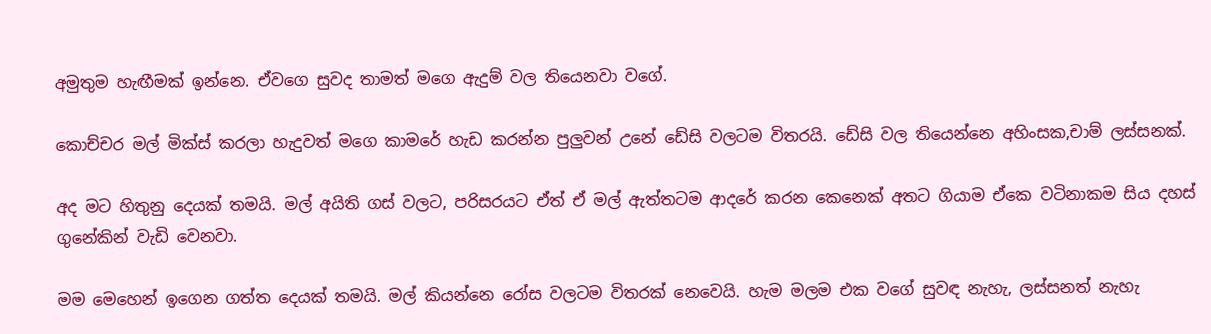අමුතුම හැඟීමක් ඉන්නෙ. ඒවගෙ සුවද තාමත් මගෙ ඇදුම් වල තියෙනවා වගේ.

කොච්චර මල් මික්ස් කරලා හැදුවත් මගෙ කාමරේ හැඩ කරන්න පුලුවන් උනේ ඩේසි වලටම විතරයි. ඩේසි වල තියෙන්නෙ අහිංසක,චාම් ලස්සනක්.

අද මට හිතුනු දෙයක් තමයි. මල් අයිති ගස් වලට, පරිසරයට ඒත් ඒ මල් ඇත්තටම ආදරේ කරන කෙනෙක් අතට ගියාම ඒකෙ වටිනාකම සිය දහස් ගුනේකින් වැඩි වෙනවා.

මම මෙහෙන් ඉගෙන ගත්ත දෙයක් තමයි. මල් කියන්නෙ රෝස වලටම විතරක් නෙවෙයි. හැම මලම එක වගේ සුවඳ නැහැ, ලස්සනත් නැහැ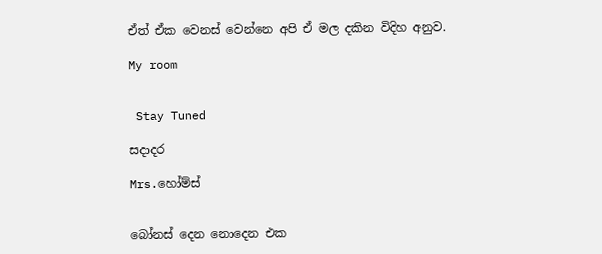ඒත් ඒක වෙනස් වෙන්නෙ අපි ඒ මල දකින විදිහ අනුව.

My room


 Stay Tuned

සදාදර

Mrs.හෝම්ස්


බෝනස් දෙන නොදෙන එක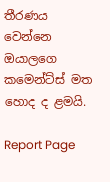තීරණය වෙන්නෙ ඔයාලගෙ කමෙන්ට්ස් මත හොද ද ළමයි.

Report Page